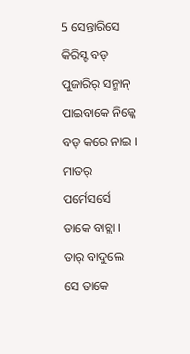5 ସେନ୍ତାରିସେ କିରିସ୍ଟ ବଡ୍ ପୁଜାରିର୍ ସନ୍ମାନ୍ ପାଇବାକେ ନିଜ୍କେ ବଡ୍ କରେ ନାଇ । ମାତର୍ ପର୍ମେସର୍ସେ ତାକେ ବାଚ୍ଲା । ତାର୍ ବାଦୁଲେ ସେ ତାକେ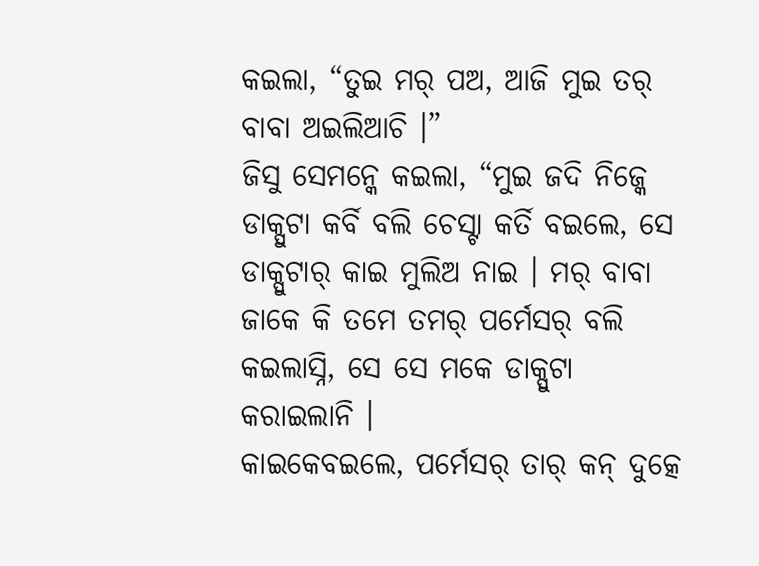କଇଲା, “ତୁଇ ମର୍ ପଅ, ଆଜି ମୁଇ ତର୍ ବାବା ଅଇଲିଆଚି ।”
ଜିସୁ ସେମନ୍କେ କଇଲା, “ମୁଇ ଜଦି ନିଜ୍କେ ଡାକ୍ପୁଟା କର୍ବି ବଲି ଚେସ୍ଟା କର୍ତି ବଇଲେ, ସେ ଡାକ୍ପୁଟାର୍ କାଇ ମୁଲିଅ ନାଇ । ମର୍ ବାବା ଜାକେ କି ତମେ ତମର୍ ପର୍ମେସର୍ ବଲି କଇଲାସ୍ନି, ସେ ସେ ମକେ ଡାକ୍ପୁଟା କରାଇଲାନି ।
କାଇକେବଇଲେ, ପର୍ମେସର୍ ତାର୍ କନ୍ ଦୁତ୍କେ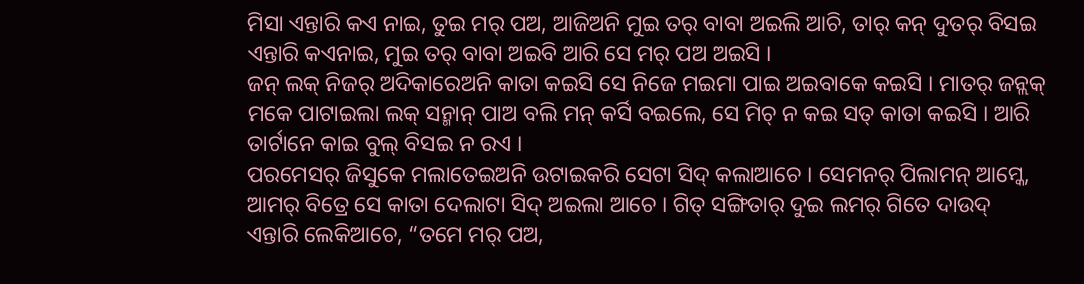ମିସା ଏନ୍ତାରି କଏ ନାଇ, ତୁଇ ମର୍ ପଅ, ଆଜିଅନି ମୁଇ ତର୍ ବାବା ଅଇଲି ଆଚି, ତାର୍ କନ୍ ଦୁତର୍ ବିସଇ ଏନ୍ତାରି କଏନାଇ, ମୁଇ ତର୍ ବାବା ଅଇବି ଆରି ସେ ମର୍ ପଅ ଅଇସି ।
ଜନ୍ ଲକ୍ ନିଜର୍ ଅଦିକାରେଅନି କାତା କଇସି ସେ ନିଜେ ମଇମା ପାଇ ଅଇବାକେ କଇସି । ମାତର୍ ଜନ୍ଲକ୍ ମକେ ପାଟାଇଲା ଲକ୍ ସନ୍ମାନ୍ ପାଅ ବଲି ମନ୍ କର୍ସି ବଇଲେ, ସେ ମିଚ୍ ନ କଇ ସତ୍ କାତା କଇସି । ଆରି ତାର୍ଟାନେ କାଇ ବୁଲ୍ ବିସଇ ନ ରଏ ।
ପରମେସର୍ ଜିସୁକେ ମଲାତେଇଅନି ଉଟାଇକରି ସେଟା ସିଦ୍ କଲାଆଚେ । ସେମନର୍ ପିଲାମନ୍ ଆମ୍କେ, ଆମର୍ ବିତ୍ରେ ସେ କାତା ଦେଲାଟା ସିଦ୍ ଅଇଲା ଆଚେ । ଗିତ୍ ସଙ୍ଗିତାର୍ ଦୁଇ ଲମର୍ ଗିତେ ଦାଉଦ୍ ଏନ୍ତାରି ଲେକିଆଚେ, “ତମେ ମର୍ ପଅ,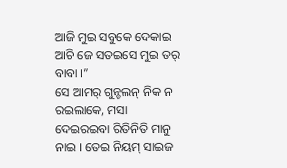ଆଜି ମୁଇ ସବୁକେ ଦେକାଇ ଆଚି ଜେ ସତଇସେ ମୁଇ ତର୍ ବାବା ।”
ସେ ଆମର୍ ଗୁନ୍ଚଲନ୍ ନିକ ନ ରଇଲାକେ, ମସା ଦେଇରଇବା ରିତିନିତି ମାନୁ ନାଇ । ତେଇ ନିୟମ୍ ସାଇଜ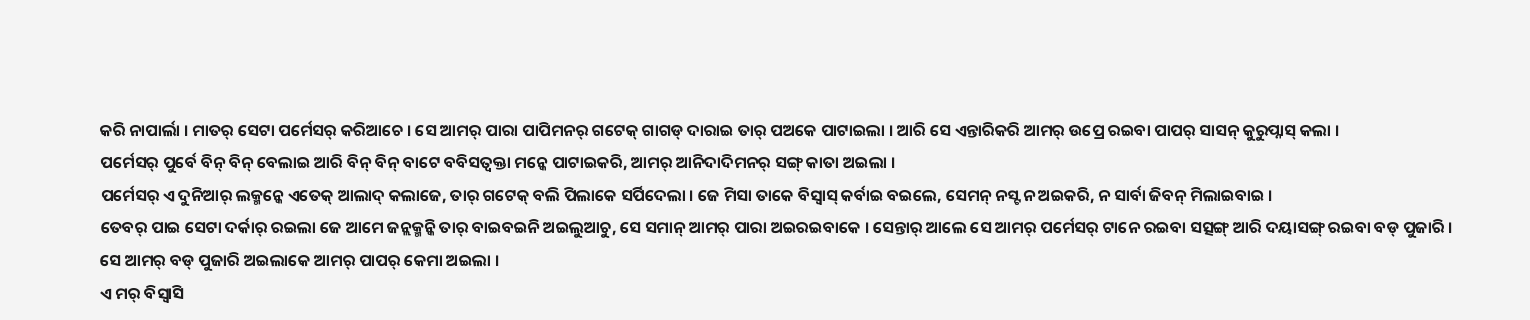କରି ନାପାର୍ଲା । ମାତର୍ ସେଟା ପର୍ମେସର୍ କରିଆଚେ । ସେ ଆମର୍ ପାରା ପାପିମନର୍ ଗଟେକ୍ ଗାଗଡ୍ ଦାରାଇ ତାର୍ ପଅକେ ପାଟାଇଲା । ଆରି ସେ ଏନ୍ତାରିକରି ଆମର୍ ଉପ୍ରେ ରଇବା ପାପର୍ ସାସନ୍ କୁରୁପ୍ନାସ୍ କଲା ।
ପର୍ମେସର୍ ପୁର୍ବେ ବିନ୍ ବିନ୍ ବେଲାଇ ଆରି ବିନ୍ ବିନ୍ ବାଟେ ବବିସତ୍ବକ୍ତା ମନ୍କେ ପାଟାଇକରି, ଆମର୍ ଆନିଦାଦିମନର୍ ସଙ୍ଗ୍ କାତା ଅଇଲା ।
ପର୍ମେସର୍ ଏ ଦୁନିଆର୍ ଲକ୍ମନ୍କେ ଏତେକ୍ ଆଲାଦ୍ କଲାଜେ, ତାର୍ ଗଟେକ୍ ବଲି ପିଲାକେ ସର୍ପିଦେଲା । ଜେ ମିସା ତାକେ ବିସ୍ବାସ୍ କର୍ବାଇ ବଇଲେ, ସେମନ୍ ନସ୍ଟ ନ ଅଇକରି, ନ ସାର୍ବା ଜିବନ୍ ମିଲାଇବାଇ ।
ତେବର୍ ପାଇ ସେଟା ଦର୍କାର୍ ରଇଲା ଜେ ଆମେ ଜନ୍ଲକ୍ମନ୍କି ତାର୍ ବାଇବଇନି ଅଇଲୁଆଚୁ, ସେ ସମାନ୍ ଆମର୍ ପାରା ଅଇରଇବାକେ । ସେନ୍ତାର୍ ଆଲେ ସେ ଆମର୍ ପର୍ମେସର୍ ଟାନେ ରଇବା ସତ୍ସଙ୍ଗ୍ ଆରି ଦୟାସଙ୍ଗ୍ ରଇବା ବଡ୍ ପୁଜାରି । ସେ ଆମର୍ ବଡ୍ ପୁଜାରି ଅଇଲାକେ ଆମର୍ ପାପର୍ କେମା ଅଇଲା ।
ଏ ମର୍ ବିସ୍ବାସି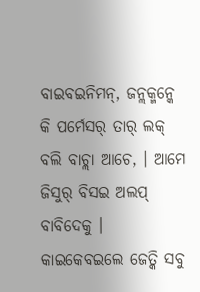ବାଇବଇନିମନ୍, ଜନ୍ଲକ୍ମନ୍କେ କି ପର୍ମେସର୍ ତାର୍ ଲକ୍ ବଲି ବାଚ୍ଲା ଆଚେ, । ଆମେ ଜିସୁର୍ ବିସଇ ଅଲପ୍ ବାବିଦେକୁ । କାଇକେବଇଲେ ଜେତ୍କି ସବୁ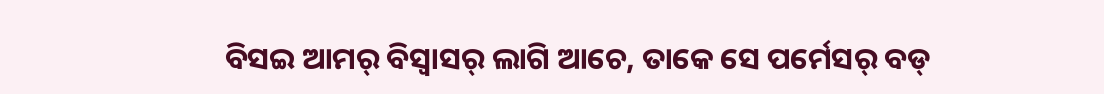ବିସଇ ଆମର୍ ବିସ୍ବାସର୍ ଲାଗି ଆଚେ, ତାକେ ସେ ପର୍ମେସର୍ ବଡ୍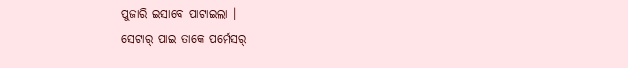ପୁଜାରି ଇସାବେ ପାଟାଇଲା ।
ସେଟାର୍ ପାଇ ତାକେ ପର୍ମେସର୍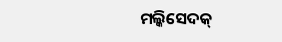ମଲ୍କିସେଦକ୍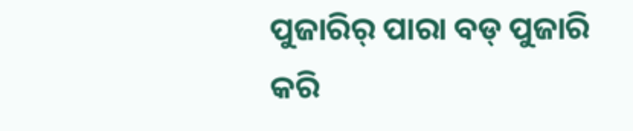ପୁଜାରିର୍ ପାରା ବଡ୍ ପୁଜାରି କରି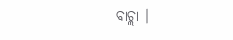ବାଚ୍ଲା ।